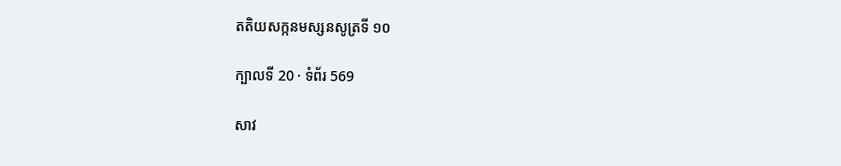តតិយសក្កនមស្សនសូត្រទី ១០

ក្បាលទី 20 · ទំព័រ 569

សាវ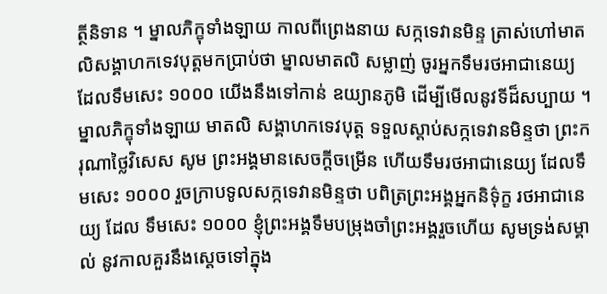ត្ថីនិទាន ។ ម្នាលភិក្ខុទាំងឡាយ កាលពីព្រេងនាយ សក្កទេវានមិន្ទ ត្រាស់ហៅមាតលិសង្គាហកទេវបុត្តមកប្រាប់ថា ម្នាលមាតលិ សម្លាញ់ ចូរអ្នកទឹមរថអាជានេយ្យ ដែលទឹមសេះ ១០០០ យើងនឹងទៅកាន់ ឧយ្យានភូមិ ដើម្បីមើលនូវទីដ៏សប្បាយ ។ ម្នាលភិក្ខុទាំងឡាយ មាតលិ សង្គាហកទេវបុត្ត ទទួលស្តាប់សក្កទេវានមិន្ទថា ព្រះករុណាថ្លៃវិសេស សូម ព្រះអង្គមានសេចក្តីចម្រើន ហើយទឹមរថអាជានេយ្យ ដែលទឹមសេះ ១០០០ រួចក្រាបទូលសក្កទេវានមិន្ទថា បពិត្រព្រះអង្គអ្នកនិទ៌ុក្ខ រថអាជានេយ្យ ដែល ទឹមសេះ ១០០០ ខ្ញុំព្រះអង្គទឹមបម្រុងចាំព្រះអង្គរួចហើយ សូមទ្រង់សម្គាល់ នូវកាលគួរនឹងស្តេចទៅក្នុង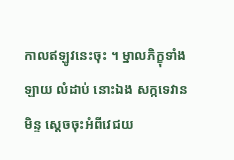កាលឥឡូវនេះចុះ ។ ម្នាលភិក្ខុទាំងឡាយ លំដាប់ នោះឯង សក្កទេវានមិន្ទ ស្តេចចុះអំពីវេជយ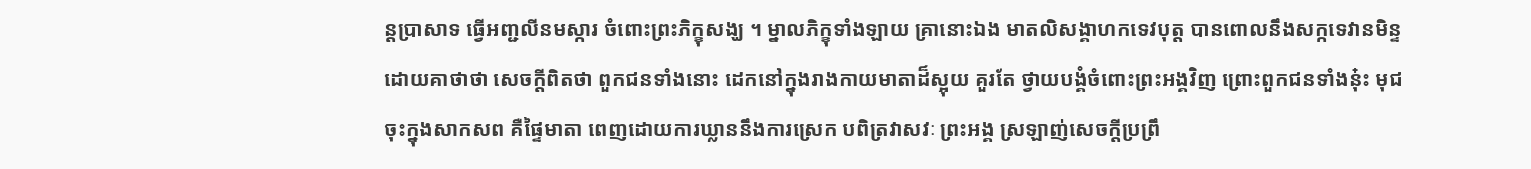ន្តប្រាសាទ ធ្វើអញ្ជលីនមស្ការ ចំពោះព្រះភិក្ខុសង្ឃ ។ ម្នាលភិក្ខុទាំងឡាយ គ្រានោះឯង មាតលិសង្គាហកទេវបុត្ត បានពោលនឹងសក្កទេវានមិន្ទ ដោយគាថាថា សេចក្តីពិតថា ពួកជនទាំងនោះ ដេកនៅក្នុងរាងកាយមាតាដ៏ស្អុយ គួរតែ ថ្វាយបង្គំចំពោះព្រះអង្គវិញ ព្រោះពួកជនទាំងនុ៎ះ មុជចុះក្នុងសាកសព គឺផ្ទៃមាតា ពេញដោយការឃ្លាននឹងការស្រេក បពិត្រវាសវៈ ព្រះអង្គ ស្រឡាញ់សេចក្តីប្រព្រឹ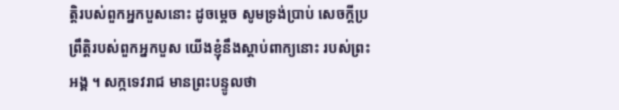ត្តិរបស់ពួកអ្នកបួសនោះ ដូចម្តេច សូមទ្រង់ប្រាប់ សេចក្តីប្រព្រឹត្តិរបស់ពួកអ្នកបួស យើងខ្ញុំនឹងស្តាប់ពាក្យនោះ របស់ព្រះអង្គ ។ សក្កទេវរាជ មានព្រះបន្ទូលថា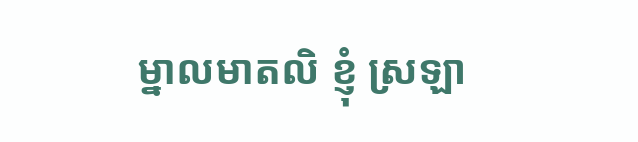ម្នាលមាតលិ ខ្ញុំ ស្រឡា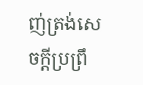ញ់ត្រង់សេចក្តីប្រព្រឹ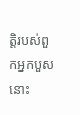ត្តិរបស់ពួកអ្នកបួសនោះ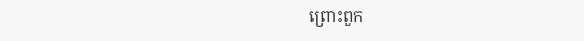ព្រោះពួក